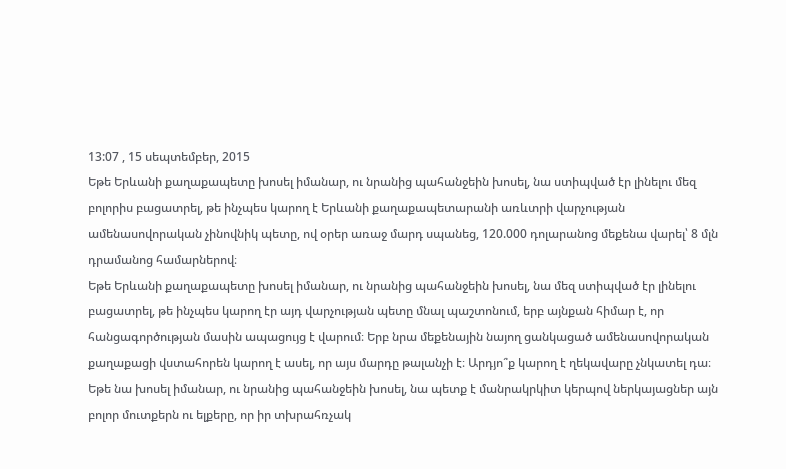13:07 , 15 սեպտեմբեր, 2015
Եթե Երևանի քաղաքապետը խոսել իմանար, ու նրանից պահանջեին խոսել, նա ստիպված էր լինելու մեզ բոլորիս բացատրել, թե ինչպես կարող է Երևանի քաղաքապետարանի առևտրի վարչության ամենասովորական չինովնիկ պետը, ով օրեր առաջ մարդ սպանեց, 120.000 դոլարանոց մեքենա վարել՝ 8 մլն դրամանոց համարներով։
Եթե Երևանի քաղաքապետը խոսել իմանար, ու նրանից պահանջեին խոսել, նա մեզ ստիպված էր լինելու բացատրել, թե ինչպես կարող էր այդ վարչության պետը մնալ պաշտոնում, երբ այնքան հիմար է, որ հանցագործության մասին ապացույց է վարում։ Երբ նրա մեքենային նայող ցանկացած ամենասովորական քաղաքացի վստահորեն կարող է ասել, որ այս մարդը թալանչի է։ Արդյո՞ք կարող է ղեկավարը չնկատել դա։
Եթե նա խոսել իմանար, ու նրանից պահանջեին խոսել, նա պետք է մանրակրկիտ կերպով ներկայացներ այն բոլոր մուտքերն ու ելքերը, որ իր տխրահռչակ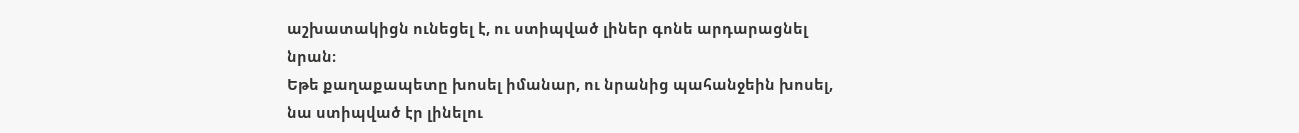աշխատակիցն ունեցել է, ու ստիպված լիներ գոնե արդարացնել նրան։
Եթե քաղաքապետը խոսել իմանար, ու նրանից պահանջեին խոսել, նա ստիպված էր լինելու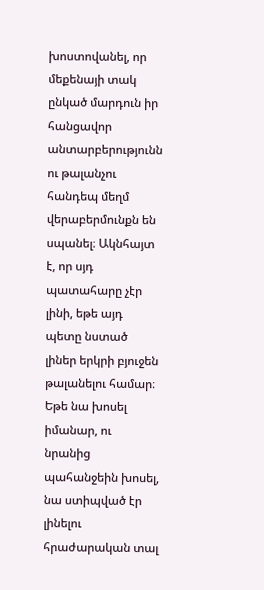խոստովանել, որ մեքենայի տակ ընկած մարդուն իր հանցավոր անտարբերությունն ու թալանչու հանդեպ մեղմ վերաբերմունքն են սպանել։ Ակնհայտ է, որ սյդ պատահարը չէր լինի, եթե այդ պետը նստած լիներ երկրի բյուջեն թալանելու համար։
Եթե նա խոսել իմանար, ու նրանից պահանջեին խոսել, նա ստիպված էր լինելու հրաժարական տալ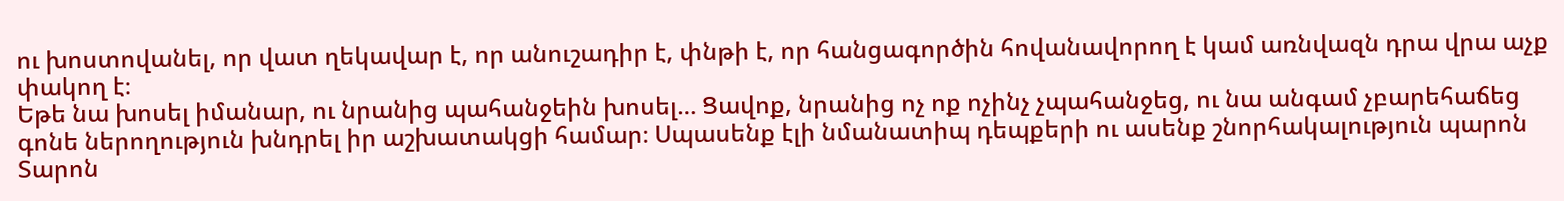ու խոստովանել, որ վատ ղեկավար է, որ անուշադիր է, փնթի է, որ հանցագործին հովանավորող է կամ առնվազն դրա վրա աչք փակող է։
Եթե նա խոսել իմանար, ու նրանից պահանջեին խոսել… Ցավոք, նրանից ոչ ոք ոչինչ չպահանջեց, ու նա անգամ չբարեհաճեց գոնե ներողություն խնդրել իր աշխատակցի համար։ Սպասենք էլի նմանատիպ դեպքերի ու ասենք շնորհակալություն պարոն Տարոն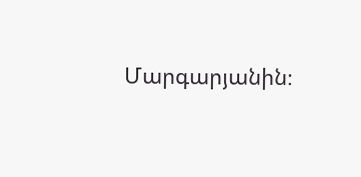Մարգարյանին։